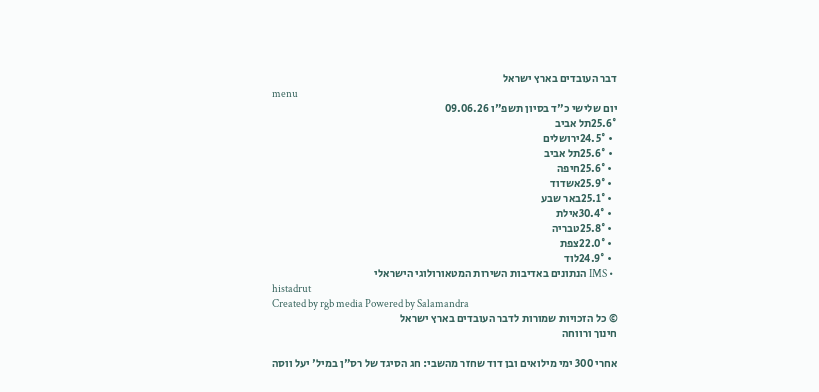דבר העובדים בארץ ישראל
menu
יום שלישי כ"ד בסיון תשפ"ו 09.06.26
25.6°תל אביב
  • 24.5°ירושלים
  • 25.6°תל אביב
  • 25.6°חיפה
  • 25.9°אשדוד
  • 25.1°באר שבע
  • 30.4°אילת
  • 25.8°טבריה
  • 22.0°צפת
  • 24.9°לוד
  • IMS הנתונים באדיבות השירות המטאורולוגי הישראלי
histadrut
Created by rgb media Powered by Salamandra
© כל הזכויות שמורות לדבר העובדים בארץ ישראל
חינוך ורווחה

אחרי 300 ימי מילואים ובן דוד שחזר מהשבי: חג הסיגד של רס"ן במיל' יעל ווסה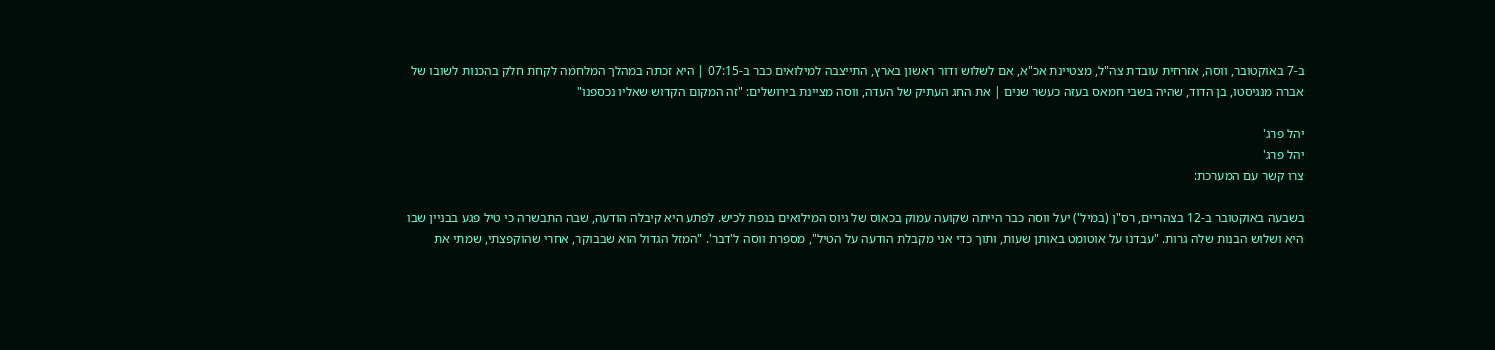ב-7 באוקטובר, ווסה, אזרחית עובדת צה"ל, מצטיינת אכ"א, אם לשלוש ודור ראשון בארץ, התייצבה למילואים כבר ב-07:15 | היא זכתה במהלך המלחמה לקחת חלק בהכנות לשובו של אברה מנגיסטו, בן הדוד, שהיה בשבי חמאס בעזה כעשר שנים | את החג העתיק של העדה, ווסה מציינת בירושלים: "זה המקום הקדוש שאליו נכספנו"

יהל פרג'
יהל פרג'
צרו קשר עם המערכת:

בשבעה באוקטובר ב-12 בצהריים, רס"ן (במיל') יעל ווסה כבר הייתה שקועה עמוק בכאוס של גיוס המילואים בנפת לכיש. לפתע היא קיבלה הודעה, שבה התבשרה כי טיל פגע בבניין שבו היא ושלוש הבנות שלה גרות. "עבדנו על אוטומט באותן שעות, ותוך כדי אני מקבלת הודעה על הטיל", מספרת ווסה ל'דבר'. "המזל הגדול הוא שבבוקר, אחרי שהוקפצתי, שמתי את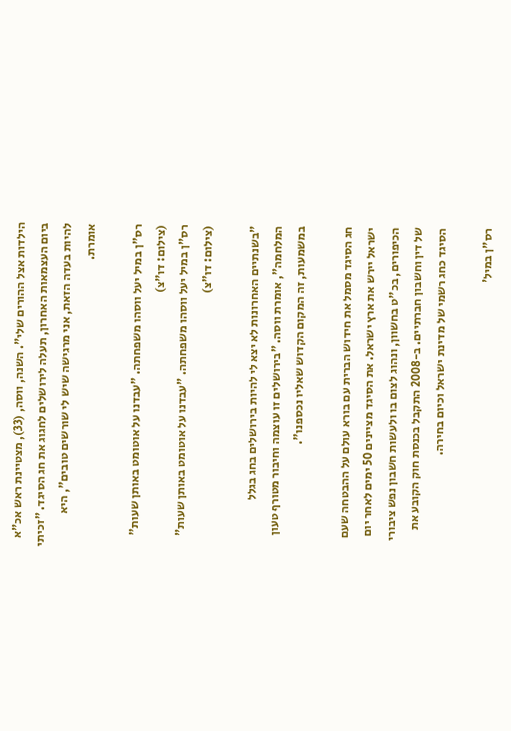הילדות אצל ההורים שלי". השנה, ווסה, (33), מצטיינת ראש אכ"א ביום העצמאות האחרון, תעלה לירושלים לחגוג את חג הסיגד. "זכיתי להיות בעדה הזאת, אני מרגישה שיש לי שורשים טובים", היא אומרת.

רס"ן במיל יעל ווסהו משפחתה. "עבדנו על אוטומט באותן שעות" (צילום: דו"צ)
רס"ן במיל יעל ווסהו משפחתה. "עבדנו על אוטומט באותן שעות" (צילום: דו"צ)

"בשנתיים האחרונות לא יצא לי להיות בירושלים בחג בגלל המלחמה", אומרת ווסה. "בירושלים זו עוצמה וחיבור מטורף טעון במשמעות, זה המקום הקדוש שאליו נכספנו".

חג הסיגד מסמל את חידוש הברית עם בורא עולם על ההבטחה שעם ישראל יירש את ארץ ישראל. את הסיגד מציינים 50 ימים לאחר יום הכיפורים, בכ"ט בחשוון, ונהוג לצום בו ולעשות חשבון נפש ציבורי של דין וחשבון חברתיים. ב-2008 התקבל בכנסת חוק הקובע את הסיגד כחג רשמי של מדינת ישראל וכיום בחירה.

רס"ן במיל'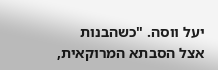יעל ווסה. "כשהבנות אצל הסבתא המרוקאית,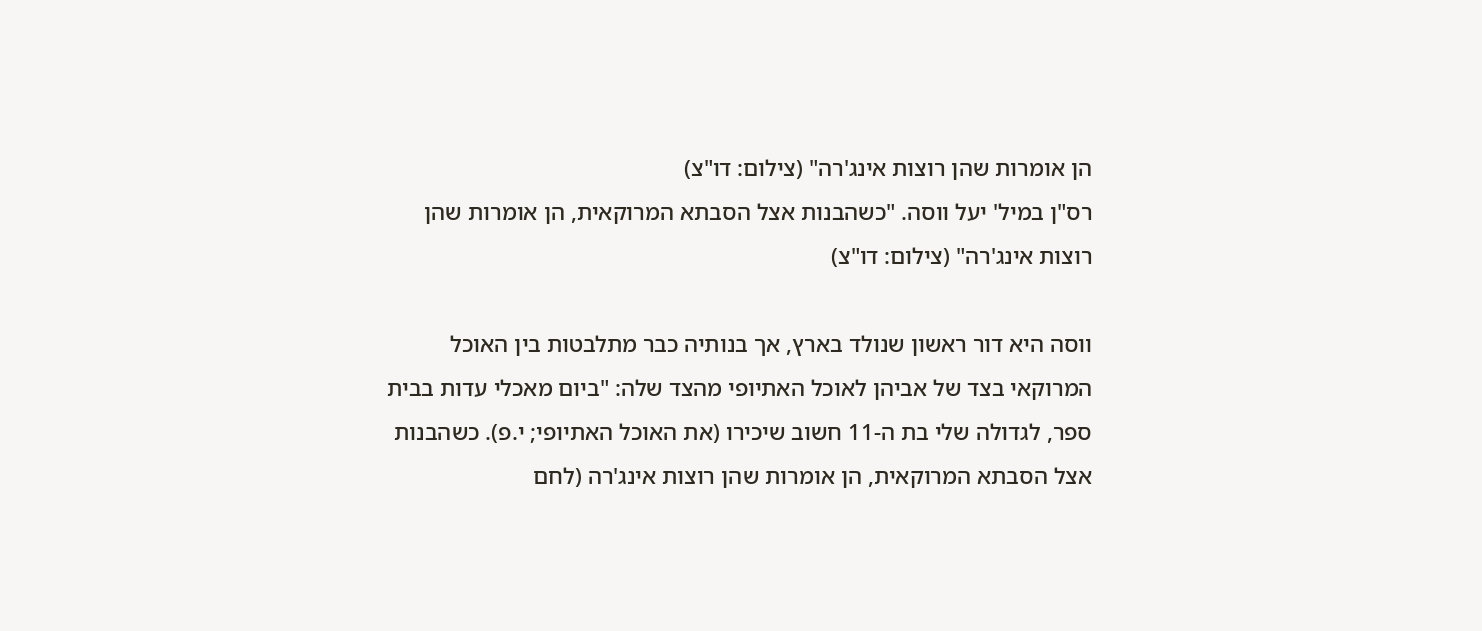הן אומרות שהן רוצות אינג'רה" (צילום: דו"צ)
רס"ן במיל' יעל ווסה. "כשהבנות אצל הסבתא המרוקאית, הן אומרות שהן רוצות אינג'רה" (צילום: דו"צ)

ווסה היא דור ראשון שנולד בארץ, אך בנותיה כבר מתלבטות בין האוכל המרוקאי בצד של אביהן לאוכל האתיופי מהצד שלה: "ביום מאכלי עדות בבית ספר, לגדולה שלי בת ה-11 חשוב שיכירו (את האוכל האתיופי; י.פ). כשהבנות אצל הסבתא המרוקאית, הן אומרות שהן רוצות אינג'רה (לחם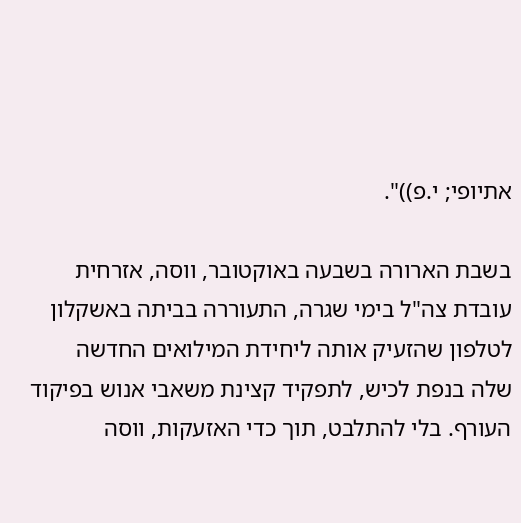אתיופי; י.פ))".

בשבת הארורה בשבעה באוקטובר, ווסה, אזרחית עובדת צה"ל בימי שגרה, התעוררה בביתה באשקלון לטלפון שהזעיק אותה ליחידת המילואים החדשה שלה בנפת לכיש, לתפקיד קצינת משאבי אנוש בפיקוד העורף. בלי להתלבט, תוך כדי האזעקות, ווסה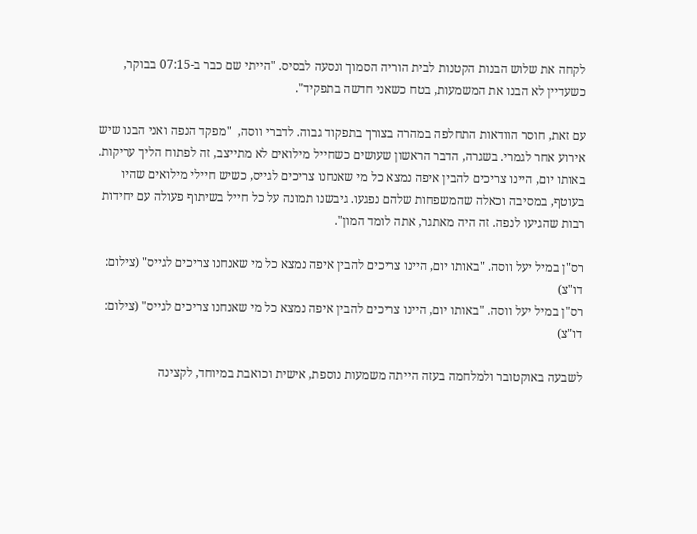לקחה את שלוש הבנות הקטנות לבית הוריה הסמוך ונסעה לבסיס. "הייתי שם כבר ב-07:15 בבוקר, כשעדיין לא הבנו את המשמעות, בטח כשאני חדשה בתפקיד".

עם זאת, חוסר הוודאות התחלפה במהרה בצורך בתפקוד גבוה. לדברי ווסה,  "מפקד הנפה ואני הבנו שיש אירוע אחר לגמרי. בשגרה, הדבר הראשון שעושים כשחייל מילואים לא מתייצב, זה לפתוח הליך עריקות. באותו יום, היינו צריכים להבין איפה נמצא כל מי שאנחנו צריכים לגייס, כשיש חיילי מילואים שהיו בעוטף, במסיבה וכאלה שהמשפחות שלהם נפגעו. גיבשנו תמונה על כל חייל בשיתוף פעולה עם יחידות רבות שהגיעו לנפה. זה היה מאתגר, אתה לומד המון".

רס"ן במיל יעל ווסה. "באותו יום, היינו צריכים להבין איפה נמצא כל מי שאנחנו צריכים לגייס" (צילום: דו"צ)
רס"ן במיל יעל ווסה. "באותו יום, היינו צריכים להבין איפה נמצא כל מי שאנחנו צריכים לגייס" (צילום: דו"צ)

לשבעה באוקטובר ולמלחמה בעזה הייתה משמעות נוספת, אישית וכואבת במיוחד, לקצינה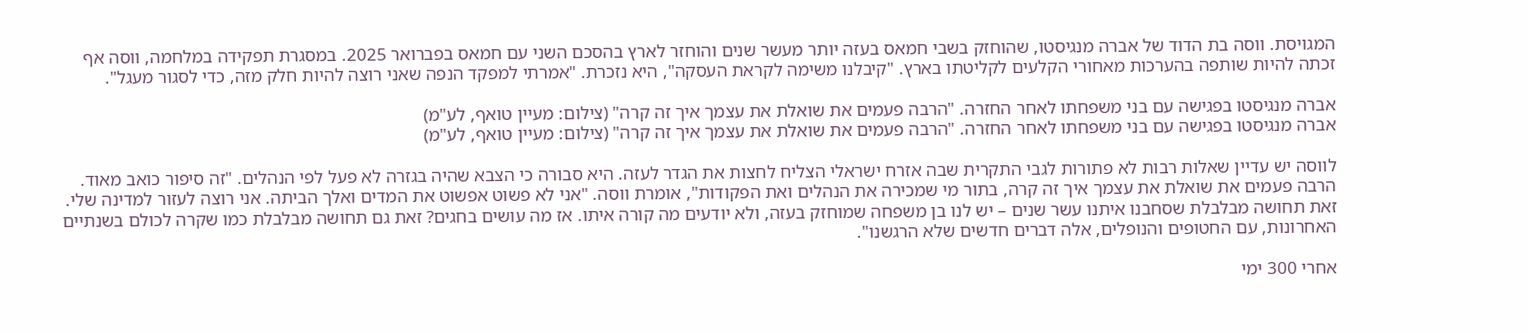המגויסת. ווסה בת הדוד של אברה מנגיסטו, שהוחזק בשבי חמאס בעזה יותר מעשר שנים והוחזר לארץ בהסכם השני עם חמאס בפברואר 2025. במסגרת תפקידה במלחמה, ווסה אף זכתה להיות שותפה בהערכות מאחורי הקלעים לקליטתו בארץ. "קיבלנו משימה לקראת העסקה", היא נזכרת. "אמרתי למפקד הנפה שאני רוצה להיות חלק מזה, כדי לסגור מעגל".

אברה מנגיסטו בפגישה עם בני משפחתו לאחר החזרה. "הרבה פעמים את שואלת את עצמך איך זה קרה" (צילום: מעיין טואף, לע"מ)
אברה מנגיסטו בפגישה עם בני משפחתו לאחר החזרה. "הרבה פעמים את שואלת את עצמך איך זה קרה" (צילום: מעיין טואף, לע"מ)

לווסה יש עדיין שאלות רבות לא פתורות לגבי התקרית שבה אזרח ישראלי הצליח לחצות את הגדר לעזה. היא סבורה כי הצבא שהיה בגזרה לא פעל לפי הנהלים. "זה סיפור כואב מאוד. הרבה פעמים את שואלת את עצמך איך זה קרה, בתור מי שמכירה את הנהלים ואת הפקודות", אומרת ווסה. "אני לא פשוט אפשוט את המדים ואלך הביתה. אני רוצה לעזור למדינה שלי. זאת תחושה מבלבלת שסחבנו איתנו עשר שנים – יש לנו בן משפחה שמוחזק בעזה, ולא יודעים מה קורה איתו. אז מה עושים בחגים? זאת גם תחושה מבלבלת כמו שקרה לכולם בשנתיים האחרונות, עם החטופים והנופלים, אלה דברים חדשים שלא הרגשנו".

אחרי 300 ימי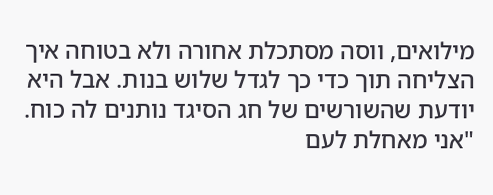מילואים, ווסה מסתכלת אחורה ולא בטוחה איך הצליחה תוך כדי כך לגדל שלוש בנות. אבל היא יודעת שהשורשים של חג הסיגד נותנים לה כוח. "אני מאחלת לעם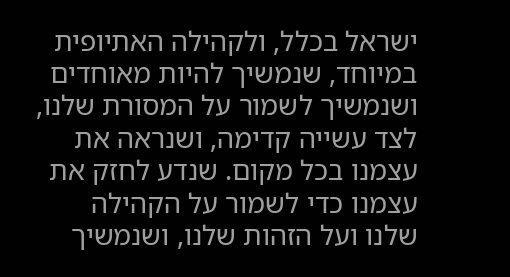ישראל בכלל, ולקהילה האתיופית במיוחד, שנמשיך להיות מאוחדים ושנמשיך לשמור על המסורת שלנו, לצד עשייה קדימה, ושנראה את עצמנו בכל מקום. שנדע לחזק את עצמנו כדי לשמור על הקהילה שלנו ועל הזהות שלנו, ושנמשיך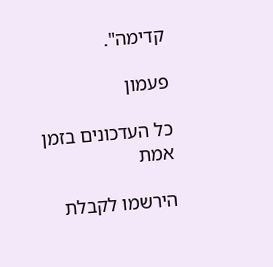קדימה".

פעמון

כל העדכונים בזמן אמת

הירשמו לקבלת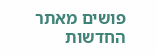פושים מאתר החדשות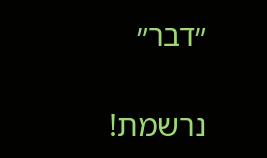״דבר״

נרשמת!